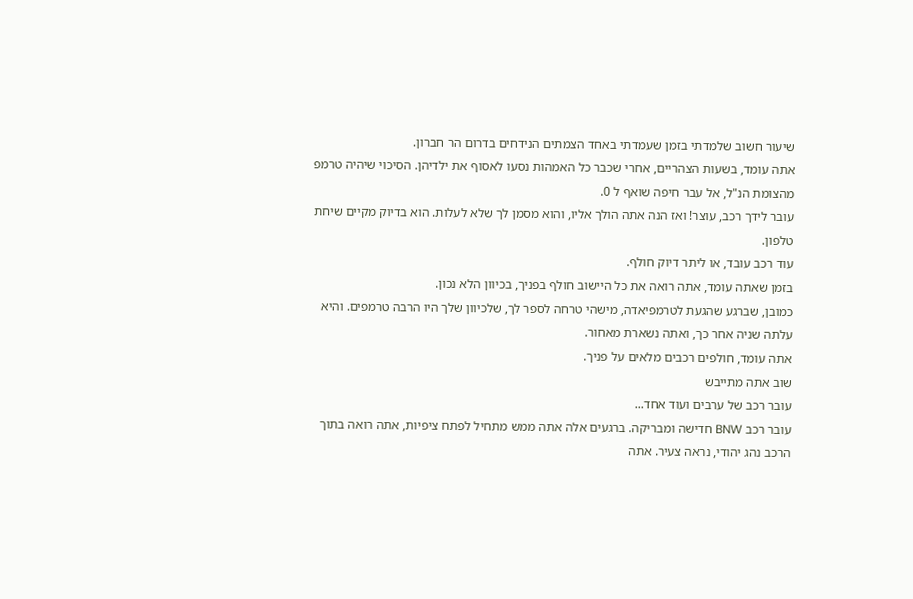שיעור חשוב שלמדתי בזמן שעמדתי באחד הצמתים הנידחים בדרום הר חברון.
אתה עומד, בשעות הצהריים, אחרי שכבר כל האמהות נסעו לאסוף את ילדיהן. הסיכוי שיהיה טרמפ מהצומת הנ"ל, אל עבר חיפה שואף ל 0.
עובר לידך רכב, עוצר! ואז הנה אתה הולך אליו, והוא מסמן לך שלא לעלות. הוא בדיוק מקיים שיחת טלפון.
עוד רכב עובד, או ליתר דיוק חולף.
בזמן שאתה עומד, אתה רואה את כל היישוב חולף בפניך, בכיוון הלא נכון.
כמובן, שברגע שהגעת לטרמפיאדה, מישהי טרחה לספר לך, שלכיוון שלך היו הרבה טרמפים. והיא עלתה שניה אחר כך, ואתה נשארת מאחור.
אתה עומד, חולפים רכבים מלאים על פניך.
שוב אתה מתייבש
עובר רכב של ערבים ועוד אחד...
עובר רכב BNW חדישה ומבריקה. ברגעים אלה אתה ממש מתחיל לפתח ציפיות, אתה רואה בתוך הרכב נהג יהודי, נראה צעיר. אתה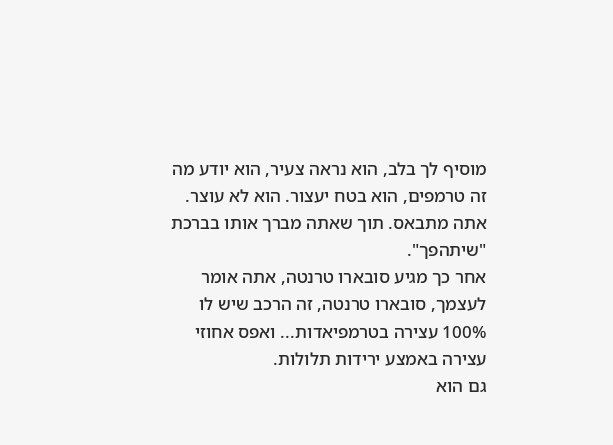מוסיף לך בלב, הוא נראה צעיר, הוא יודע מה זה טרמפים, הוא בטח יעצור. הוא לא עוצר. אתה מתבאס. תוך שאתה מברך אותו בברכת "שיתהפך".
אחר כך מגיע סובארו טרנטה, אתה אומר לעצמך, סובארו טרנטה, זה הרכב שיש לו 100% עצירה בטרמפיאדות... ואפס אחוזי עצירה באמצע ירידות תלולות.
גם הוא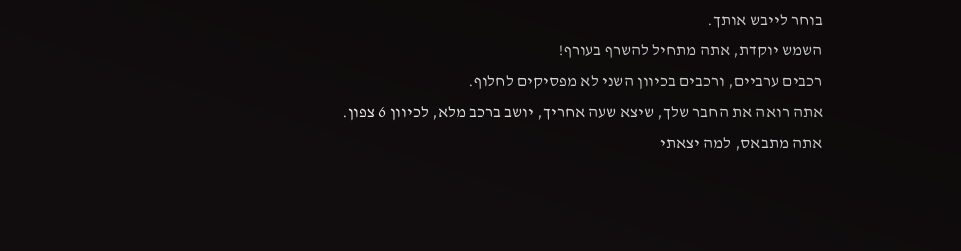בוחר לייבש אותך.
השמש יוקדת, אתה מתחיל להשרף בעורף!
רכבים ערביים, ורכבים בכיוון השני לא מפסיקים לחלוף.
אתה רואה את החבר שלך, שיצא שעה אחריך, יושב ברכב מלא, לכיוון 6 צפון.
אתה מתבאס, למה יצאתי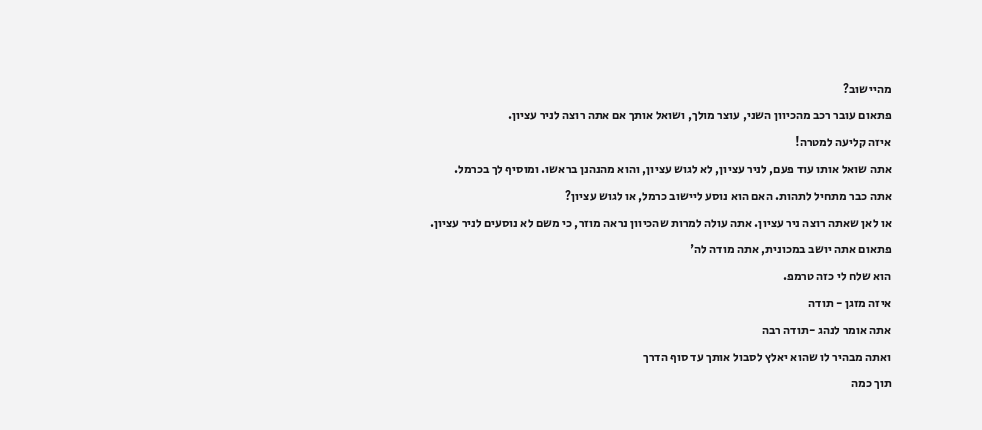מהיישוב?
פתאום עובר רכב מהכיוון השני, עוצר מולך, ושואל אותך אם אתה רוצה לניר עציון.
איזה קליעה למטרה!
אתה שואל אותו עוד פעם, לניר עציון, לא לגוש עציון, והוא מהנהנן בראשו. ומוסיף לך בכרמל.
אתה כבר מתחיל לתהות. האם הוא נוסע ליישוב כרמל, או לגוש עציון?
או לאן שאתה רוצה ניר עציון. אתה עולה למרות שהכיוון נראה מוזר, כי משם לא נוסעים לניר עציון.
פתאום אתה יושב במכונית, אתה מודה לה'
הוא שלח לי כזה טרמפ.
איזה מזגן - תודה
אתה אומר לנהג -תודה רבה
ואתה מבהיר לו שהוא יאלץ לסבול אותך עד סוף הדרך
תוך כמה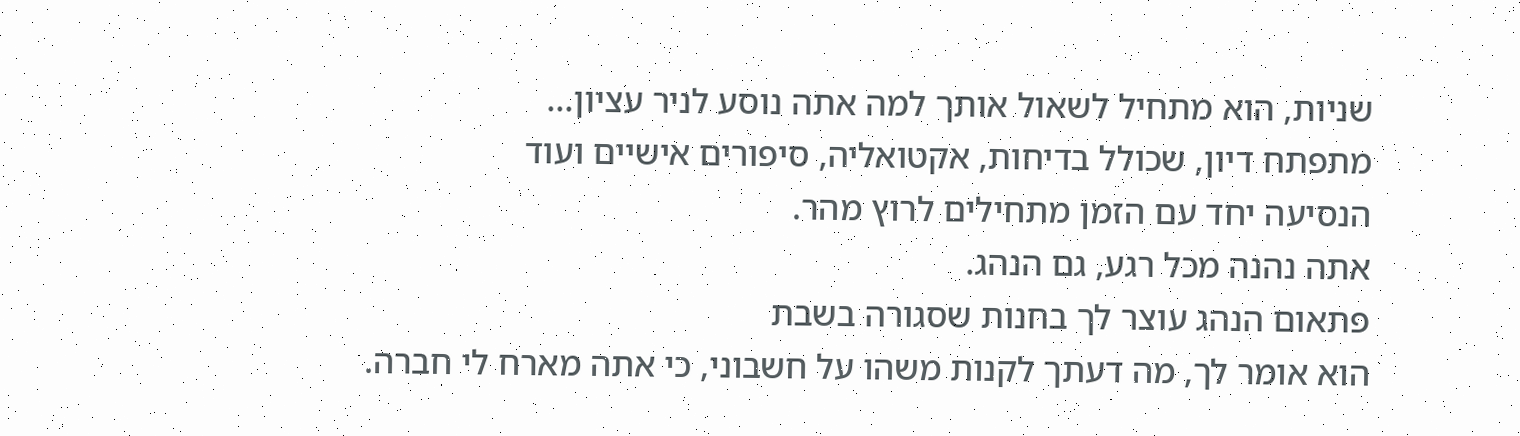שניות, הוא מתחיל לשאול אותך למה אתה נוסע לניר עציון...
מתפתח דיון, שכולל בדיחות, אקטואליה, סיפורים אישיים ועוד
הנסיעה יחד עם הזמן מתחילים לרוץ מהר.
אתה נהנה מכל רגע, גם הנהג.
פתאום הנהג עוצר לך בחנות שסגורה בשבת
הוא אומר לך, מה דעתך לקנות משהו על חשבוני, כי אתה מארח לי חברה.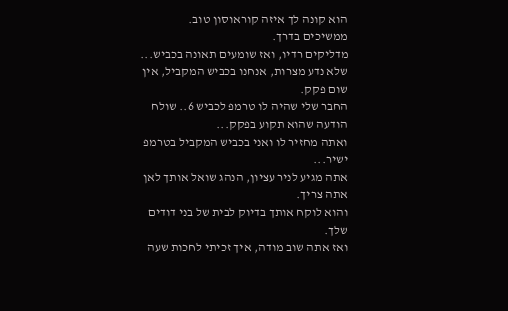הוא קונה לך איזה קוראוסון טוב.
ממשיכים בדרך.
מדליקים רדיו, ואז שומעים תאונה בכביש...
שלא נדע מצרות, אנחנו בכביש המקביל, אין שום פקק.
החבר שלי שהיה לו טרמפ לכביש 6.. שולח הודעה שהוא תקוע בפקק...
ואתה מחזיר לו ואני בכביש המקביל בטרמפ ישיר...
אתה מגיע לניר עציון, הנהג שואל אותך לאן אתה צריך.
והוא לוקח אותך בדיוק לבית של בני דודים שלך.
ואז אתה שוב מודה, איך זכיתי לחכות שעה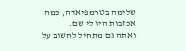שלימה בטרמפיאדה, כמה אכזבות היו לי שם.
ואתה גם מתחיל לחשוב על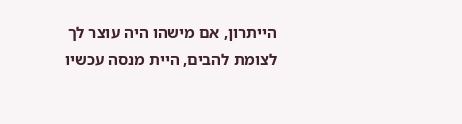הייתרון, אם מישהו היה עוצר לך לצומת להבים, היית מנסה עכשיו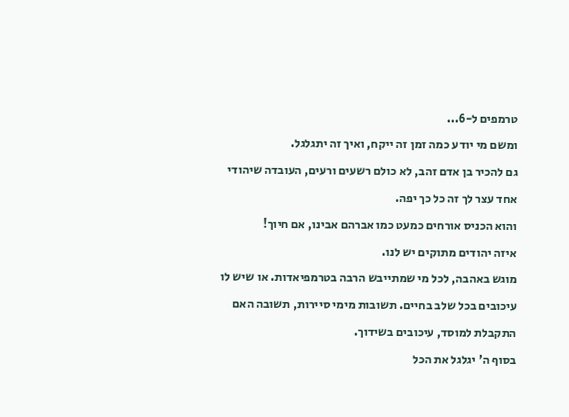טרמפים ל-6...
ומשם מי יודע כמה זמן זה ייקח, ואיך זה יתגלגל.
גם להכיר בן אדם זהב, לא כולם רשעים ורעים, העובדה שיהודי אחד עצר לך זה כל כך יפה.
והוא הכניס אורחים כמעט כמו אברהם אבינו, אם חיוך!
איזה יהודים מתוקים יש לנו.
מוגש באהבה, לכל מי שמתייבש הרבה בטרמפיאדות. או שיש לו עיכובים בכל שלב בחיים. תשובות מימי סיירות, תשובה האם התקבלת למוסד, עיכובים בשידוך.
בסוף ה' יגלגל את הכל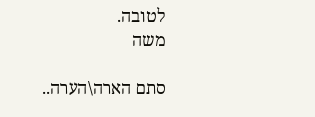לטובה.
משה

סתם הארה\הערה..